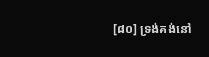[៨០] ទ្រង់គង់នៅ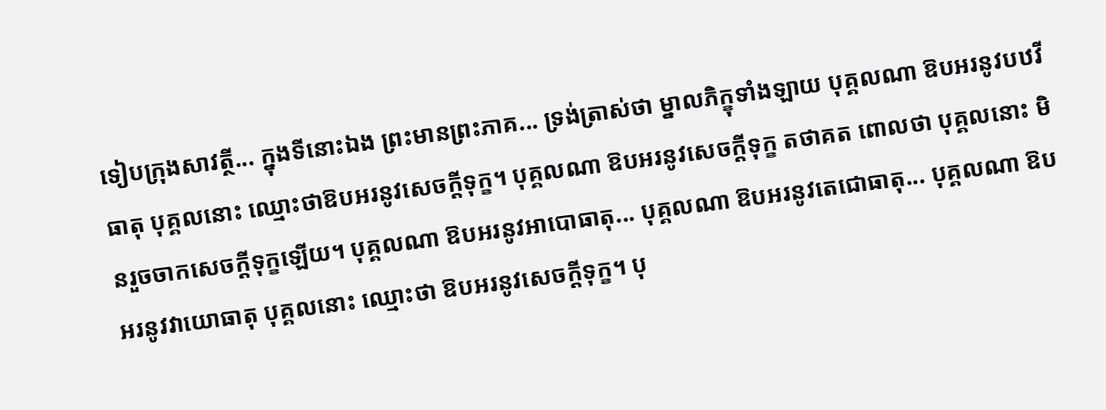ទៀបក្រុងសាវត្ថី... ក្នុងទីនោះឯង ព្រះមានព្រះភាគ... ទ្រង់ត្រាស់ថា ម្នាលភិក្ខុទាំងឡាយ បុគ្គលណា ឱបអរនូវបឋវីធាតុ បុគ្គលនោះ ឈ្មោះថាឱបអរនូវសេចក្តីទុក្ខ។ បុគ្គលណា ឱបអរនូវសេចក្តីទុក្ខ តថាគត ពោលថា បុគ្គលនោះ មិនរួចចាកសេចក្តីទុក្ខឡើយ។ បុគ្គលណា ឱបអរនូវអាបោធាតុ... បុគ្គលណា ឱបអរនូវតេជោធាតុ... បុគ្គលណា ឱបអរនូវវាយោធាតុ បុគ្គលនោះ ឈ្មោះថា ឱបអរនូវសេចក្តីទុក្ខ។ បុ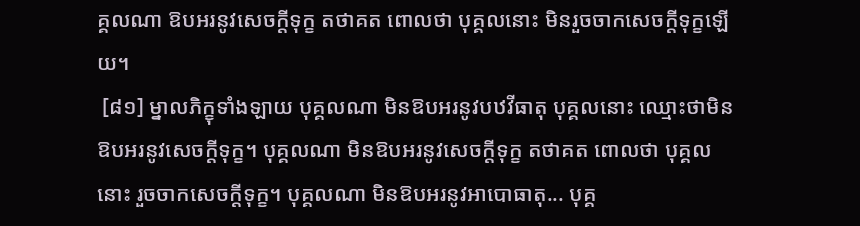គ្គលណា ឱបអរនូវសេចក្តីទុក្ខ តថាគត ពោលថា បុគ្គលនោះ មិនរួចចាកសេចក្តីទុក្ខឡើយ។
 [៨១] ម្នាលភិក្ខុទាំងឡាយ បុគ្គលណា មិនឱបអរនូវបឋវីធាតុ បុគ្គលនោះ ឈ្មោះថាមិនឱបអរនូវសេចក្តីទុក្ខ។ បុគ្គលណា មិនឱបអរនូវសេចក្តីទុក្ខ តថាគត ពោលថា បុគ្គលនោះ រួចចាកសេចក្តីទុក្ខ។ បុគ្គលណា មិនឱបអរនូវអាបោធាតុ... បុគ្គ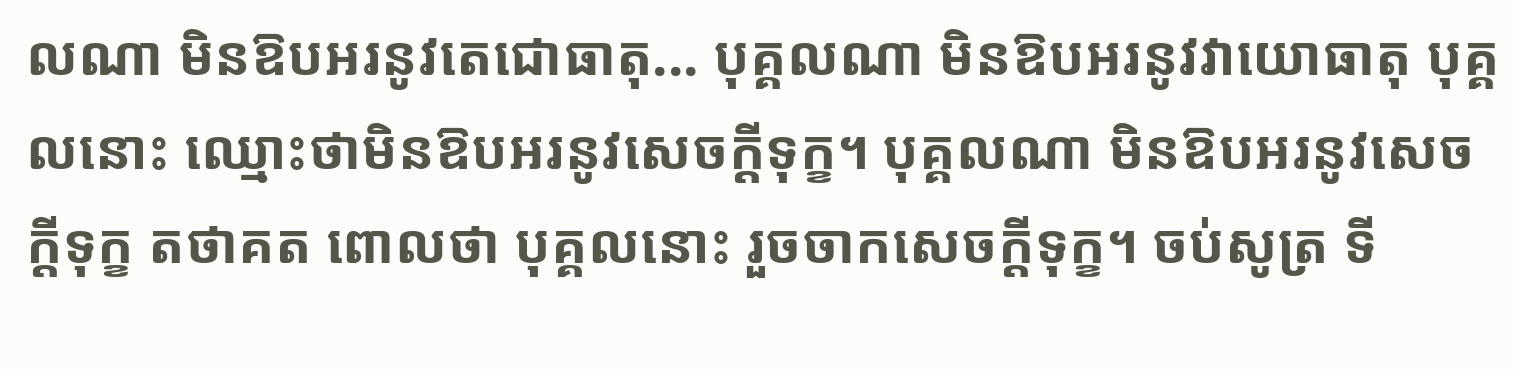លណា មិនឱបអរនូវតេជោធាតុ... បុគ្គលណា មិនឱបអរនូវវាយោធាតុ បុគ្គលនោះ ឈ្មោះថាមិនឱបអរនូវសេចក្តីទុក្ខ។ បុគ្គលណា មិនឱបអរនូវសេចក្តីទុក្ខ តថាគត ពោលថា បុគ្គលនោះ រួចចាកសេចក្តីទុក្ខ។ ចប់សូត្រ ទី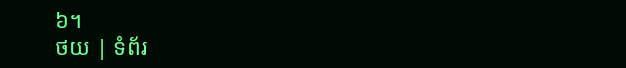៦។
ថយ | ទំព័រ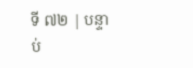ទី ៧២ | បន្ទាប់